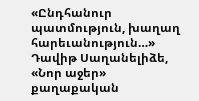«Ընդհանուր պատմություն, խաղաղ հարեւանություն…»
Դավիթ Սաղանելիձե, «Նոր աջեր» քաղաքական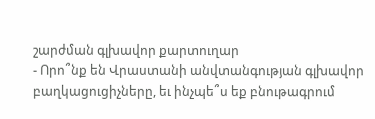շարժման գլխավոր քարտուղար
- Որո՞նք են Վրաստանի անվտանգության գլխավոր բաղկացուցիչները, եւ ինչպե՞ս եք բնութագրում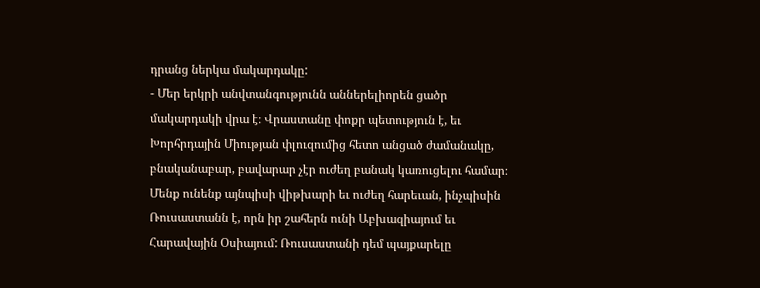դրանց ներկա մակարդակը:
- Մեր երկրի անվտանգությունն աններելիորեն ցածր մակարդակի վրա է։ Վրաստանը փոքր պետություն է, եւ Խորհրդային Միության փլուզումից հետո անցած ժամանակը, բնականաբար, բավարար չէր ուժեղ բանակ կառուցելու համար։ Մենք ունենք այնպիսի վիթխարի եւ ուժեղ հարեւան, ինչպիսին Ռուսաստանն է, որն իր շահերն ունի Աբխազիայում եւ Հարավային Օսիայում: Ռուսաստանի դեմ պայքարելը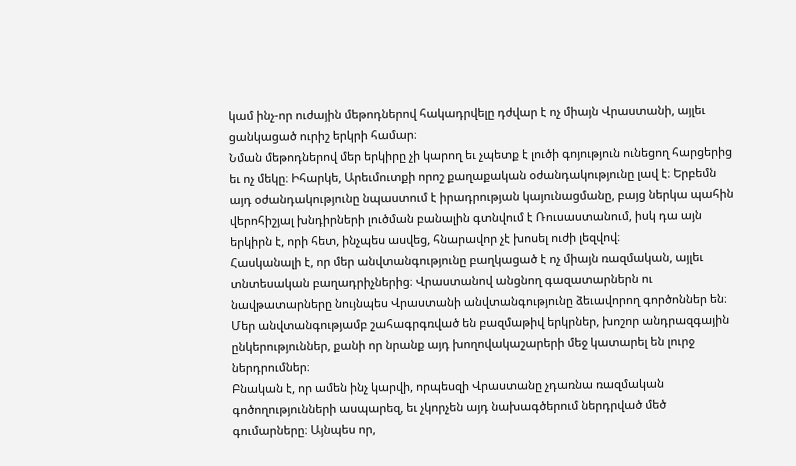կամ ինչ-որ ուժային մեթոդներով հակադրվելը դժվար է ոչ միայն Վրաստանի, այլեւ ցանկացած ուրիշ երկրի համար։
Նման մեթոդներով մեր երկիրը չի կարող եւ չպետք է լուծի գոյություն ունեցող հարցերից եւ ոչ մեկը։ Իհարկե, Արեւմուտքի որոշ քաղաքական օժանդակությունը լավ է։ Երբեմն այդ օժանդակությունը նպաստում է իրադրության կայունացմանը, բայց ներկա պահին վերոհիշյալ խնդիրների լուծման բանալին գտնվում է Ռուսաստանում, իսկ դա այն երկիրն է, որի հետ, ինչպես ասվեց, հնարավոր չէ խոսել ուժի լեզվով։
Հասկանալի է, որ մեր անվտանգությունը բաղկացած է ոչ միայն ռազմական, այլեւ տնտեսական բաղադրիչներից։ Վրաստանով անցնող գազատարներն ու նավթատարները նույնպես Վրաստանի անվտանգությունը ձեւավորող գործոններ են։ Մեր անվտանգությամբ շահագրգռված են բազմաթիվ երկրներ, խոշոր անդրազգային ընկերություններ, քանի որ նրանք այդ խողովակաշարերի մեջ կատարել են լուրջ ներդրումներ։
Բնական է, որ ամեն ինչ կարվի, որպեսզի Վրաստանը չդառնա ռազմական գոծողությունների ասպարեզ, եւ չկորչեն այդ նախագծերում ներդրված մեծ գումարները։ Այնպես որ,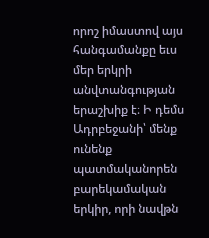որոշ իմաստով այս հանգամանքը եւս մեր երկրի անվտանգության երաշխիք է։ Ի դեմս Ադրբեջանի՝ մենք ունենք պատմականորեն բարեկամական երկիր, որի նավթն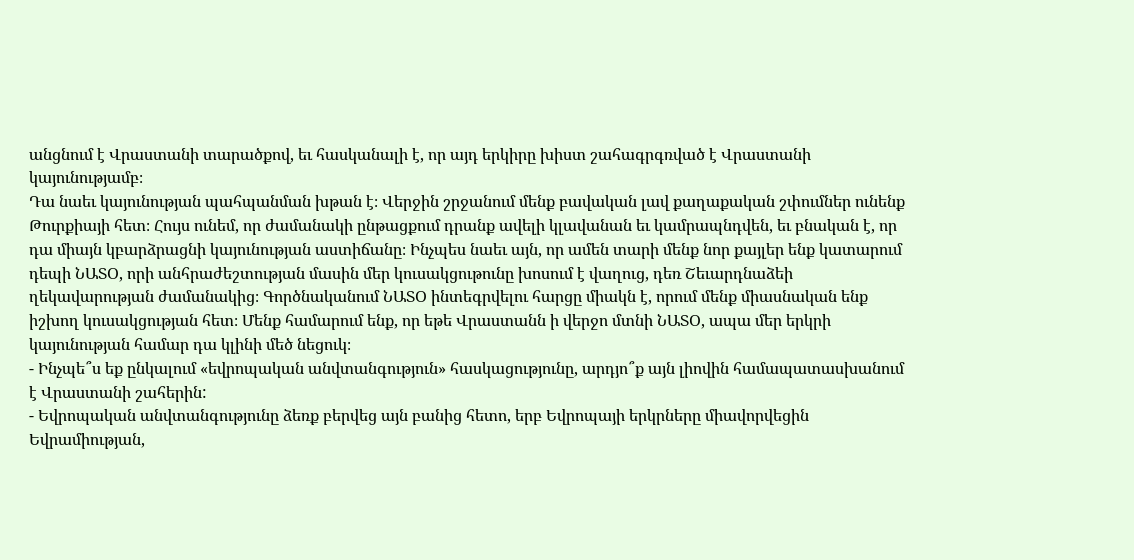անցնում է Վրաստանի տարածքով, եւ հասկանալի է, որ այդ երկիրը խիստ շահագրգռված է Վրաստանի կայունությամբ։
Դա նաեւ կայունության պահպանման խթան է։ Վերջին շրջանում մենք բավական լավ քաղաքական շփումներ ունենք Թուրքիայի հետ։ Հույս ունեմ, որ ժամանակի ընթացքում դրանք ավելի կլավանան եւ կամրապնդվեն, եւ բնական է, որ դա միայն կբարձրացնի կայունության աստիճանը։ Ինչպես նաեւ այն, որ ամեն տարի մենք նոր քայլեր ենք կատարում դեպի ՆԱՏՕ, որի անհրաժեշտության մասին մեր կուսակցութունը խոսում է վաղուց, դեռ Շեւարդնաձեի ղեկավարության ժամանակից։ Գործնականում ՆԱՏՕ ինտեգրվելու հարցը միակն է, որում մենք միասնական ենք իշխող կուսակցության հետ։ Մենք համարում ենք, որ եթե Վրաստանն ի վերջո մտնի ՆԱՏՕ, ապա մեր երկրի կայունության համար դա կլինի մեծ նեցուկ։
- Ինչպե՞ս եք ընկալում «եվրոպական անվտանգություն» հասկացությունը, արդյո՞ք այն լիովին համապատասխանում է Վրաստանի շահերին:
- Եվրոպական անվտանգությունը ձեռք բերվեց այն բանից հետո, երբ Եվրոպայի երկրները միավորվեցին Եվրամիության,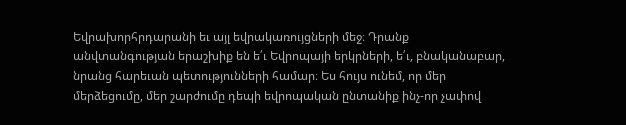Եվրախորհրդարանի եւ այլ եվրակառույցների մեջ։ Դրանք անվտանգության երաշխիք են ե՛ւ Եվրոպայի երկրների, ե՛ւ, բնականաբար, նրանց հարեւան պետությունների համար։ Ես հույս ունեմ, որ մեր մերձեցումը, մեր շարժումը դեպի եվրոպական ընտանիք ինչ-որ չափով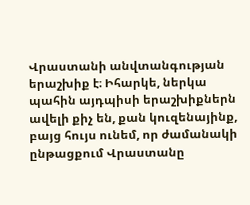Վրաստանի անվտանգության երաշխիք է։ Իհարկե, ներկա պահին այդպիսի երաշխիքներն ավելի քիչ են, քան կուզենայինք, բայց հույս ունեմ, որ ժամանակի ընթացքում Վրաստանը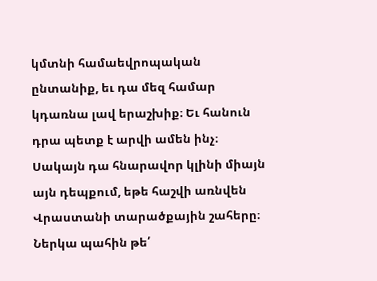կմտնի համաեվրոպական ընտանիք, եւ դա մեզ համար կդառնա լավ երաշխիք։ Եւ հանուն դրա պետք է արվի ամեն ինչ։ Սակայն դա հնարավոր կլինի միայն այն դեպքում, եթե հաշվի առնվեն Վրաստանի տարածքային շահերը։ Ներկա պահին թե՛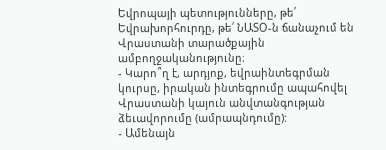Եվրոպայի պետությունները, թե՛ Եվրախորհուրդը, թե՛ ՆԱՏՕ-ն ճանաչում են Վրաստանի տարածքային ամբողջականությունը։
- Կարո՞ղ է, արդյոք, եվրաինտեգրման կուրսը, իրական ինտեգրումը ապահովել Վրաստանի կայուն անվտանգության ձեւավորումը (ամրապնդումը):
- Ամենայն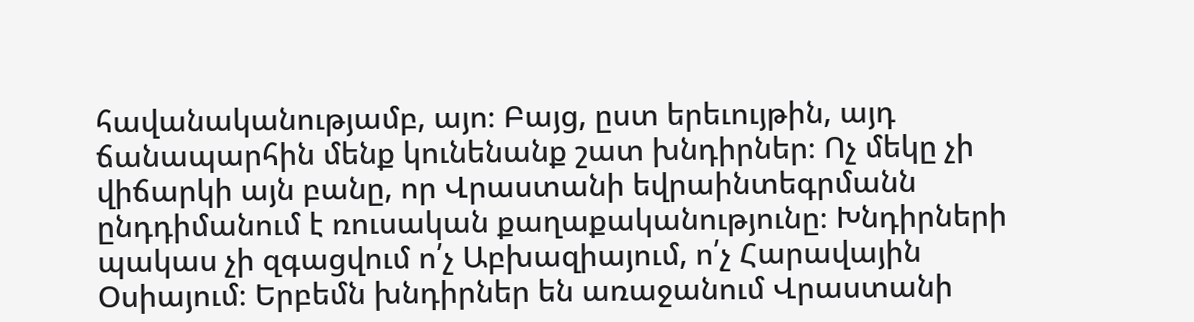հավանականությամբ, այո։ Բայց, ըստ երեւույթին, այդ ճանապարհին մենք կունենանք շատ խնդիրներ։ Ոչ մեկը չի վիճարկի այն բանը, որ Վրաստանի եվրաինտեգրմանն ընդդիմանում է ռուսական քաղաքականությունը։ Խնդիրների պակաս չի զգացվում ո՛չ Աբխազիայում, ո՛չ Հարավային Օսիայում։ Երբեմն խնդիրներ են առաջանում Վրաստանի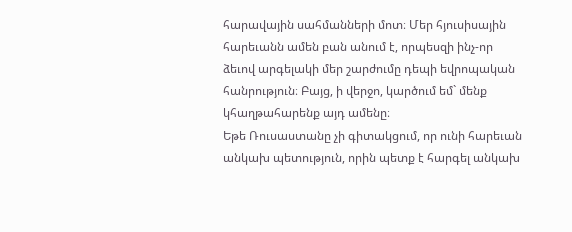հարավային սահմանների մոտ։ Մեր հյուսիսային հարեւանն ամեն բան անում է, որպեսզի ինչ-որ ձեւով արգելակի մեր շարժումը դեպի եվրոպական հանրություն։ Բայց, ի վերջո, կարծում եմ` մենք կհաղթահարենք այդ ամենը։
Եթե Ռուսաստանը չի գիտակցում, որ ունի հարեւան անկախ պետություն, որին պետք է հարգել անկախ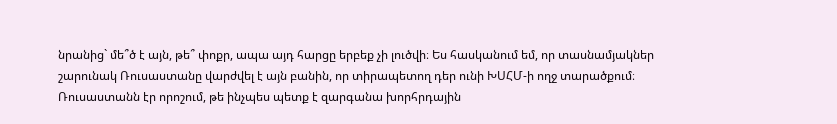նրանից` մե՞ծ է այն, թե՞ փոքր, ապա այդ հարցը երբեք չի լուծվի։ Ես հասկանում եմ, որ տասնամյակներ շարունակ Ռուսաստանը վարժվել է այն բանին, որ տիրապետող դեր ունի ԽՍՀՄ-ի ողջ տարածքում։ Ռուսաստանն էր որոշում, թե ինչպես պետք է զարգանա խորհրդային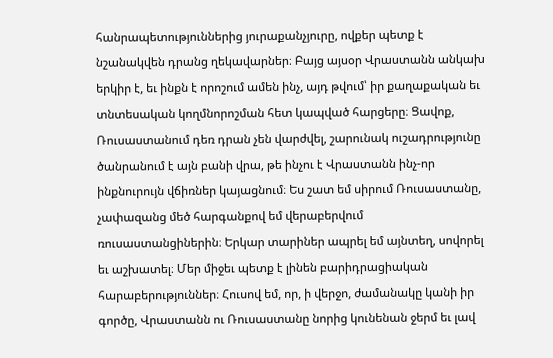հանրապետություններից յուրաքանչյուրը, ովքեր պետք է նշանակվեն դրանց ղեկավարներ։ Բայց այսօր Վրաստանն անկախ երկիր է, եւ ինքն է որոշում ամեն ինչ, այդ թվում՝ իր քաղաքական եւ տնտեսական կողմնորոշման հետ կապված հարցերը։ Ցավոք, Ռուսաստանում դեռ դրան չեն վարժվել, շարունակ ուշադրությունը ծանրանում է այն բանի վրա, թե ինչու է Վրաստանն ինչ-որ ինքնուրույն վճիռներ կայացնում։ Ես շատ եմ սիրում Ռուսաստանը, չափազանց մեծ հարգանքով եմ վերաբերվում ռուսաստանցիներին։ Երկար տարիներ ապրել եմ այնտեղ, սովորել եւ աշխատել։ Մեր միջեւ պետք է լինեն բարիդրացիական հարաբերություններ։ Հուսով եմ, որ, ի վերջո, ժամանակը կանի իր գործը, Վրաստանն ու Ռուսաստանը նորից կունենան ջերմ եւ լավ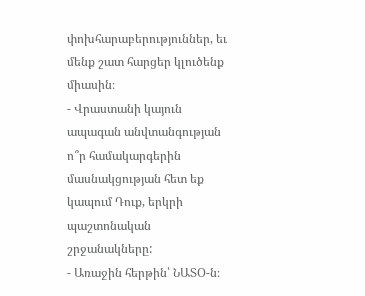փոխհարաբերություններ, եւ մենք շատ հարցեր կլուծենք միասին։
- Վրաստանի կայուն ապագան անվտանգության ո՞ր համակարգերին մասնակցության հետ եք կապում Դուք, երկրի պաշտոնական շրջանակները:
- Առաջին հերթին՝ ՆԱՏՕ-ն։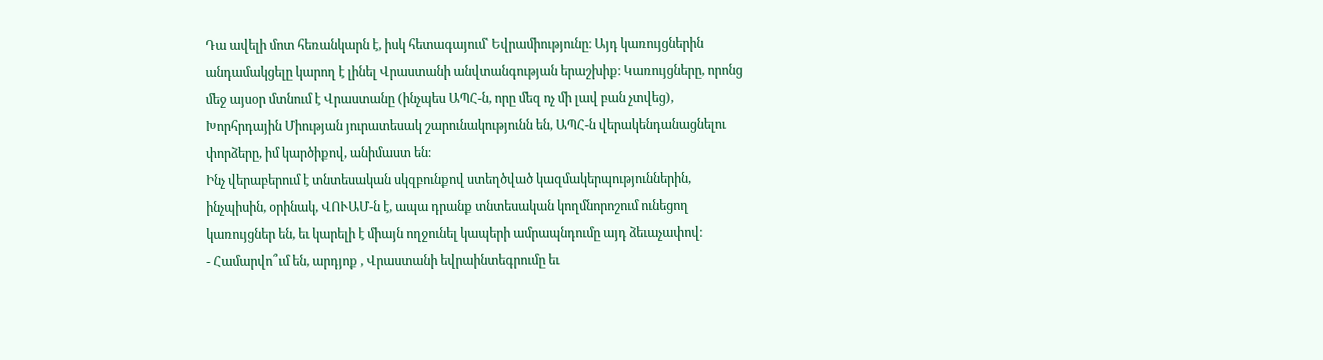Դա ավելի մոտ հեռանկարն է, իսկ հետագայում՝ Եվրամիությունը։ Այդ կառույցներին անդամակցելը կարող է լինել Վրաստանի անվտանգության երաշխիք։ Կառույցները, որոնց մեջ այսօր մտնում է Վրաստանը (ինչպես ԱՊՀ-ն, որը մեզ ոչ մի լավ բան չտվեց), Խորհրդային Միության յուրատեսակ շարունակությունն են, ԱՊՀ-ն վերակենդանացնելու փորձերը, իմ կարծիքով, անիմաստ են։
Ինչ վերաբերում է տնտեսական սկզբունքով ստեղծված կազմակերպություններին, ինչպիսին, օրինակ, ՎՈՒԱՄ-ն է, ապա դրանք տնտեսական կողմնորոշում ունեցող կառույցներ են, եւ կարելի է միայն ողջունել կապերի ամրապնդումը այդ ձեւաչափով։
- Համարվո՞ւմ են, արդյոք , Վրաստանի եվրաինտեգրումը եւ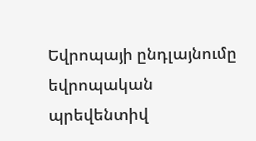Եվրոպայի ընդլայնումը եվրոպական պրեվենտիվ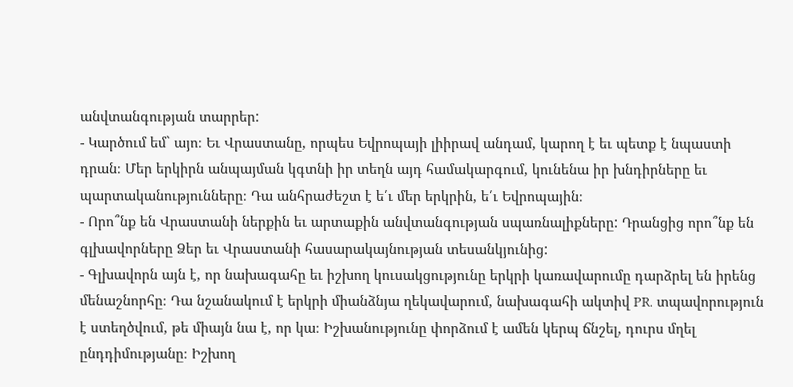անվտանգության տարրեր:
- Կարծում եմ` այո։ Եւ Վրաստանը, որպես Եվրոպայի լիիրավ անդամ, կարող է եւ պետք է նպաստի դրան։ Մեր երկիրն անպայման կգտնի իր տեղն այդ համակարգում, կունենա իր խնդիրները եւ պարտականությունները։ Դա անհրաժեշտ է ե՛ւ մեր երկրին, ե՛ւ Եվրոպային։
- Որո՞նք են Վրաստանի ներքին եւ արտաքին անվտանգության սպառնալիքները: Դրանցից որո՞նք են գլխավորները Ձեր եւ Վրաստանի հասարակայնության տեսանկյունից:
- Գլխավորն այն է, որ նախագահը եւ իշխող կուսակցությունը երկրի կառավարումը դարձրել են իրենց մենաշնորհը։ Դա նշանակում է երկրի միանձնյա ղեկավարում, նախագահի ակտիվ PR. տպավորություն է ստեղծվում, թե միայն նա է, որ կա։ Իշխանությունը փորձում է ամեն կերպ ճնշել, դուրս մղել ընդդիմությանը։ Իշխող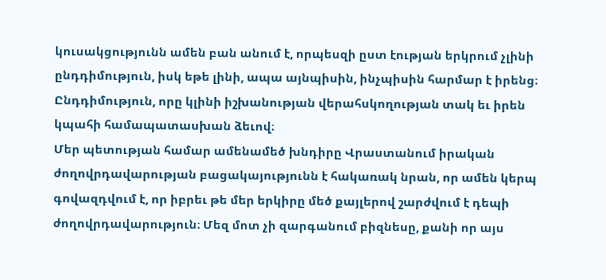կուսակցությունն ամեն բան անում է, որպեսզի ըստ էության երկրում չլինի ընդդիմություն, իսկ եթե լինի, ապա այնպիսին, ինչպիսին հարմար է իրենց։ Ընդդիմություն, որը կլինի իշխանության վերահսկողության տակ եւ իրեն կպահի համապատասխան ձեւով։
Մեր պետության համար ամենամեծ խնդիրը Վրաստանում իրական ժողովրդավարության բացակայությունն է հակառակ նրան, որ ամեն կերպ գովազդվում է, որ իբրեւ թե մեր երկիրը մեծ քայլերով շարժվում է դեպի ժողովրդավարություն։ Մեզ մոտ չի զարգանում բիզնեսը, քանի որ այս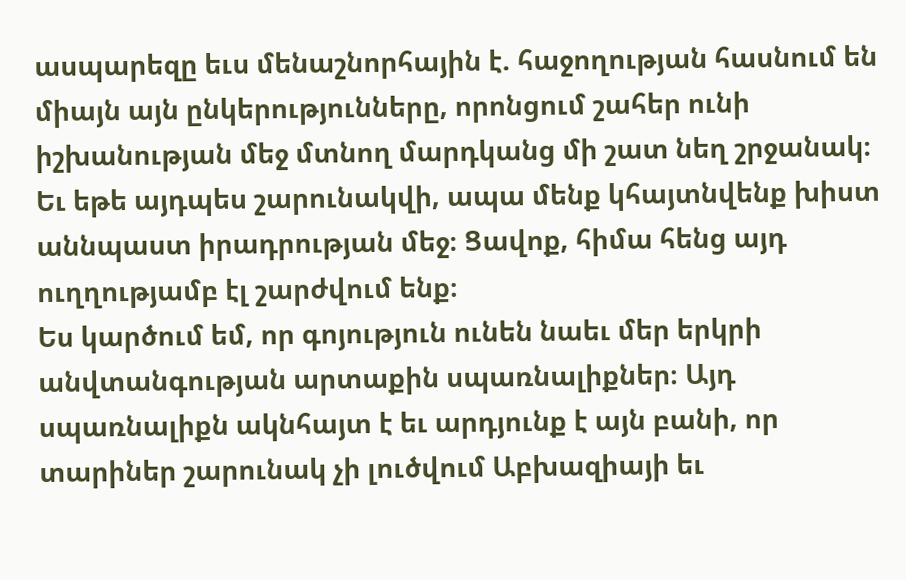ասպարեզը եւս մենաշնորհային է. հաջողության հասնում են միայն այն ընկերությունները, որոնցում շահեր ունի իշխանության մեջ մտնող մարդկանց մի շատ նեղ շրջանակ։ Եւ եթե այդպես շարունակվի, ապա մենք կհայտնվենք խիստ աննպաստ իրադրության մեջ։ Ցավոք, հիմա հենց այդ ուղղությամբ էլ շարժվում ենք։
Ես կարծում եմ, որ գոյություն ունեն նաեւ մեր երկրի անվտանգության արտաքին սպառնալիքներ։ Այդ սպառնալիքն ակնհայտ է եւ արդյունք է այն բանի, որ տարիներ շարունակ չի լուծվում Աբխազիայի եւ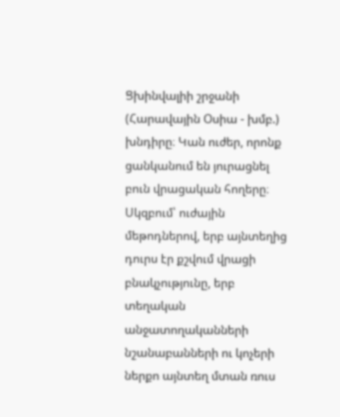Ցխինվալիի շրջանի (Հարավային Օսիա - խմբ.) խնդիրը։ Կան ուժեր, որոնք ցանկանում են յուրացնել բուն վրացական հողերը։
Սկզբում՝ ուժային մեթոդներով, երբ այնտեղից դուրս էր քշվում վրացի բնակչությունը, երբ տեղական անջատողականների նշանաբանների ու կոչերի ներքո այնտեղ մտան ռուս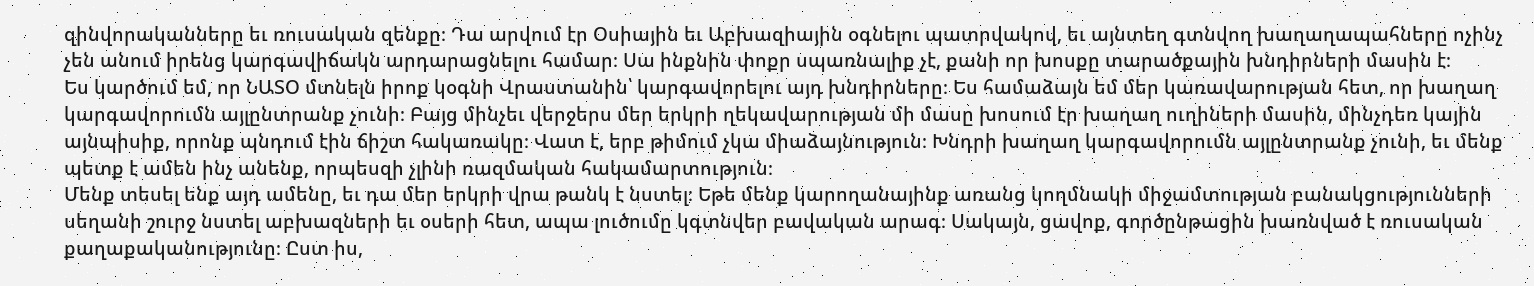զինվորականները եւ ռուսական զենքը։ Դա արվում էր Օսիային եւ Աբխազիային օգնելու պատրվակով, եւ այնտեղ գտնվող խաղաղապահները ոչինչ չեն անում իրենց կարգավիճակն արդարացնելու համար։ Սա ինքնին փոքր սպառնալիք չէ, քանի որ խոսքը տարածքային խնդիրների մասին է։
Ես կարծում եմ, որ ՆԱՏՕ մտնելն իրոք կօգնի Վրաստանին՝ կարգավորելու այդ խնդիրները։ Ես համաձայն եմ մեր կառավարության հետ, որ խաղաղ կարգավորումն այլընտրանք չունի։ Բայց մինչեւ վերջերս մեր երկրի ղեկավարության մի մասը խոսում էր խաղաղ ուղիների մասին, մինչդեռ կային այնպիսիք, որոնք պնդում էին ճիշտ հակառակը։ Վատ է, երբ թիմում չկա միաձայնություն։ Խնդրի խաղաղ կարգավորումն այլընտրանք չունի, եւ մենք պետք է ամեն ինչ անենք, որպեսզի չլինի ռազմական հակամարտություն։
Մենք տեսել ենք այդ ամենը, եւ դա մեր երկրի վրա թանկ է նստել։ Եթե մենք կարողանայինք առանց կողմնակի միջամտության բանակցությունների սեղանի շուրջ նստել աբխազների եւ օսերի հետ, ապա լուծումը կգտնվեր բավական արագ։ Սակայն, ցավոք, գործընթացին խառնված է ռուսական քաղաքականությունը։ Ըստ իս,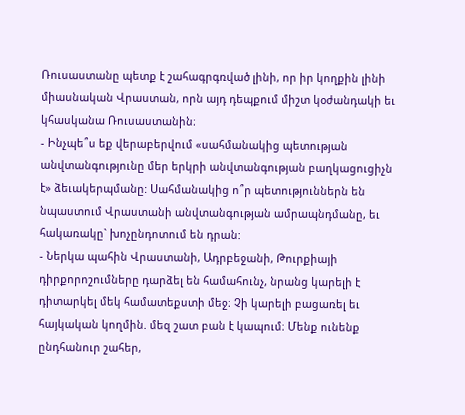Ռուսաստանը պետք է շահագրգռված լինի, որ իր կողքին լինի միասնական Վրաստան, որն այդ դեպքում միշտ կօժանդակի եւ կհասկանա Ռուսաստանին։
- Ինչպե՞ս եք վերաբերվում «սահմանակից պետության անվտանգությունը մեր երկրի անվտանգության բաղկացուցիչն է» ձեւակերպմանը: Սահմանակից ո՞ր պետություններն են նպաստում Վրաստանի անվտանգության ամրապնդմանը, եւ հակառակը` խոչընդոտում են դրան:
- Ներկա պահին Վրաստանի, Ադրբեջանի, Թուրքիայի դիրքորոշումները դարձել են համահունչ, նրանց կարելի է դիտարկել մեկ համատեքստի մեջ։ Չի կարելի բացառել եւ հայկական կողմին. մեզ շատ բան է կապում։ Մենք ունենք ընդհանուր շահեր,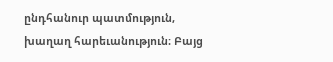ընդհանուր պատմություն, խաղաղ հարեւանություն։ Բայց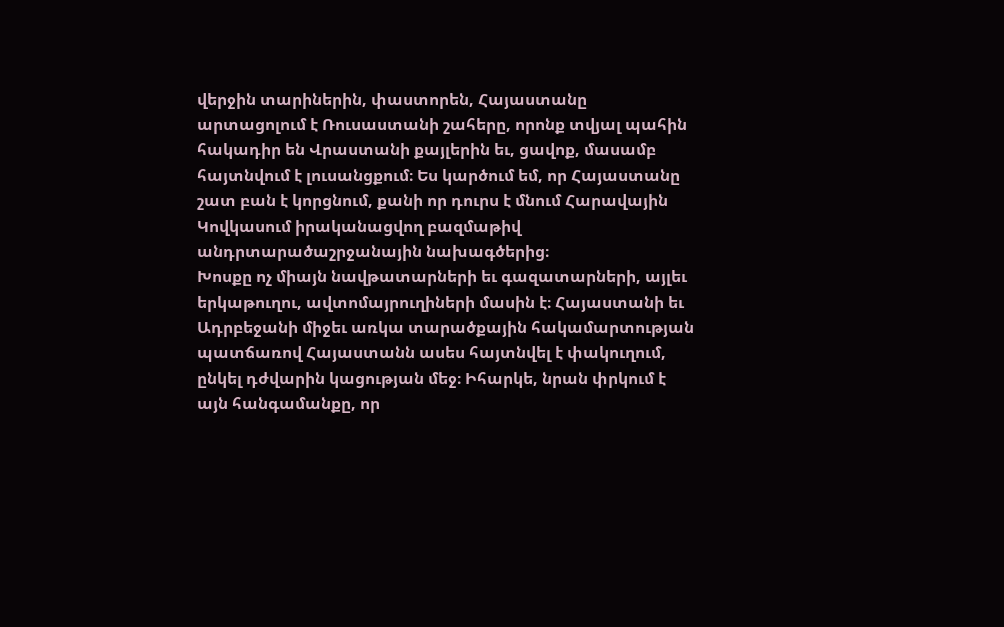վերջին տարիներին, փաստորեն, Հայաստանը արտացոլում է Ռուսաստանի շահերը, որոնք տվյալ պահին հակադիր են Վրաստանի քայլերին եւ, ցավոք, մասամբ հայտնվում է լուսանցքում։ Ես կարծում եմ, որ Հայաստանը շատ բան է կորցնում, քանի որ դուրս է մնում Հարավային Կովկասում իրականացվող բազմաթիվ անդրտարածաշրջանային նախագծերից։
Խոսքը ոչ միայն նավթատարների եւ գազատարների, այլեւ երկաթուղու, ավտոմայրուղիների մասին է։ Հայաստանի եւ Ադրբեջանի միջեւ առկա տարածքային հակամարտության պատճառով Հայաստանն ասես հայտնվել է փակուղում, ընկել դժվարին կացության մեջ։ Իհարկե, նրան փրկում է այն հանգամանքը, որ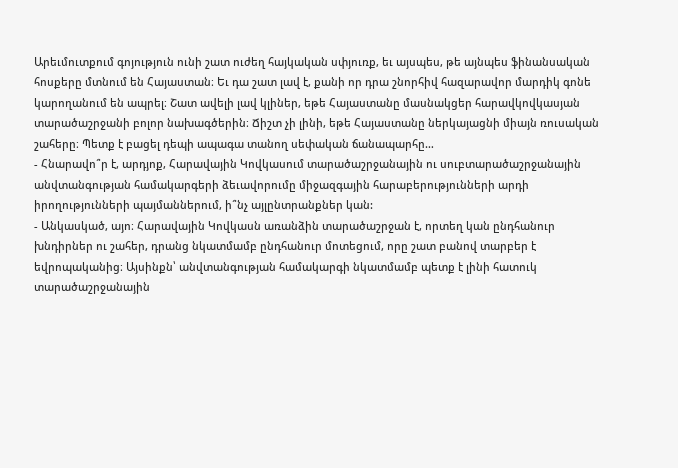Արեւմուտքում գոյություն ունի շատ ուժեղ հայկական սփյուռք, եւ այսպես, թե այնպես ֆինանսական հոսքերը մտնում են Հայաստան։ Եւ դա շատ լավ է, քանի որ դրա շնորհիվ հազարավոր մարդիկ գոնե կարողանում են ապրել։ Շատ ավելի լավ կլիներ, եթե Հայաստանը մասնակցեր հարավկովկասյան տարածաշրջանի բոլոր նախագծերին։ Ճիշտ չի լինի, եթե Հայաստանը ներկայացնի միայն ռուսական շահերը։ Պետք է բացել դեպի ապագա տանող սեփական ճանապարհը…
- Հնարավո՞ր է, արդյոք, Հարավային Կովկասում տարածաշրջանային ու սուբտարածաշրջանային անվտանգության համակարգերի ձեւավորումը միջազգային հարաբերությունների արդի իրողությունների պայմաններում, ի՞նչ այլընտրանքներ կան:
- Անկասկած, այո։ Հարավային Կովկասն առանձին տարածաշրջան է, որտեղ կան ընդհանուր խնդիրներ ու շահեր, դրանց նկատմամբ ընդհանուր մոտեցում, որը շատ բանով տարբեր է եվրոպականից։ Այսինքն՝ անվտանգության համակարգի նկատմամբ պետք է լինի հատուկ տարածաշրջանային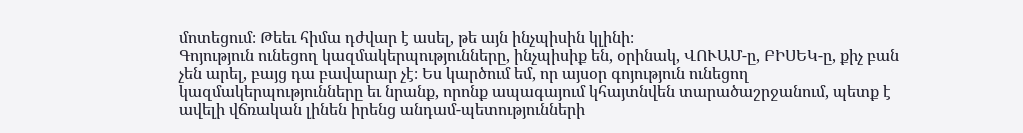մոտեցում։ Թեեւ հիմա դժվար է ասել, թե այն ինչպիսին կլինի։
Գոյություն ունեցող կազմակերպությունները, ինչպիսիք են, օրինակ, ՎՈՒԱՄ-ը, ԲԻՍԵԿ-ը, քիչ բան չեն արել, բայց դա բավարար չէ։ Ես կարծում եմ, որ այսօր գոյություն ունեցող կազմակերպությունները եւ նրանք, որոնք ապագայում կհայտնվեն տարածաշրջանում, պետք է ավելի վճռական լինեն իրենց անդամ-պետությունների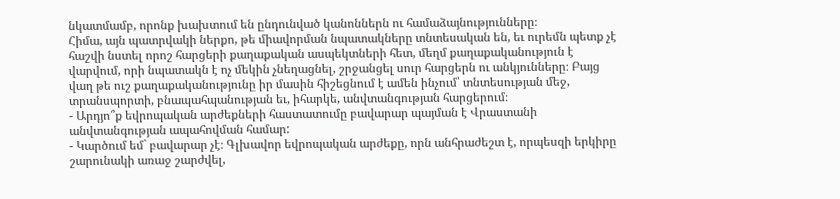նկատմամբ, որոնք խախտում են ընդունված կանոններն ու համաձայնությունները։
Հիմա, այն պատրվակի ներքո, թե միավորման նպատակները տնտեսական են, եւ ուրեմն պետք չէ հաշվի նստել որոշ հարցերի քաղաքական ասպեկտների հետ, մեղմ քաղաքականություն է վարվում, որի նպատակն է ոչ մեկին չնեղացնել, շրջանցել սուր հարցերն ու անկյունները։ Բայց վաղ թե ուշ քաղաքականությունը իր մասին հիշեցնում է ամեն ինչում՝ տնտեսության մեջ, տրանսպորտի, բնապահպանության եւ, իհարկե, անվտանգության հարցերում։
- Արդյո՞ք եվրոպական արժեքների հաստատումը բավարար պայման է Վրաստանի անվտանգության ապահովման համար:
- Կարծում եմ` բավարար չէ։ Գլխավոր եվրոպական արժեքը, որն անհրաժեշտ է, որպեսզի երկիրը շարունակի առաջ շարժվել,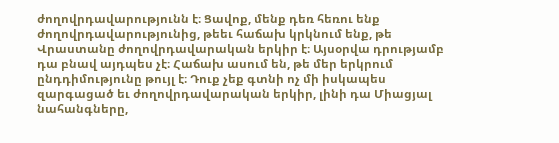ժողովրդավարությունն է։ Ցավոք, մենք դեռ հեռու ենք ժողովրդավարությունից, թեեւ հաճախ կրկնում ենք, թե Վրաստանը ժողովրդավարական երկիր է։ Այսօրվա դրությամբ դա բնավ այդպես չէ։ Հաճախ ասում են, թե մեր երկրում ընդդիմությունը թույլ է։ Դուք չեք գտնի ոչ մի իսկապես զարգացած եւ ժողովրդավարական երկիր, լինի դա Միացյալ նահանգները,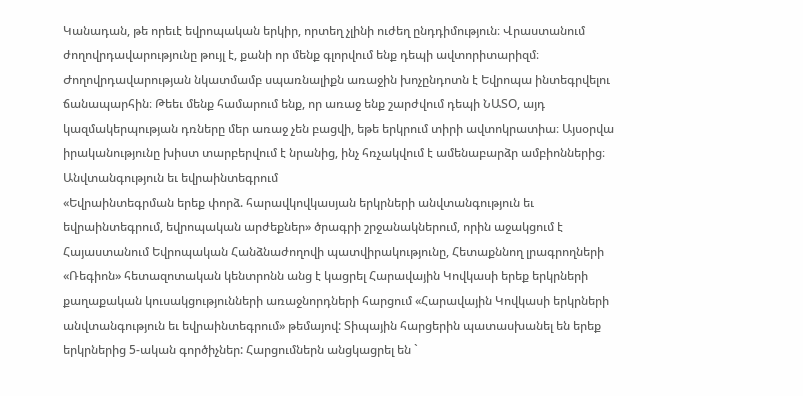Կանադան, թե որեւէ եվրոպական երկիր, որտեղ չլինի ուժեղ ընդդիմություն։ Վրաստանում ժողովրդավարությունը թույլ է, քանի որ մենք գլորվում ենք դեպի ավտորիտարիզմ։ Ժողովրդավարության նկատմամբ սպառնալիքն առաջին խոչընդոտն է Եվրոպա ինտեգրվելու ճանապարհին։ Թեեւ մենք համարում ենք, որ առաջ ենք շարժվում դեպի ՆԱՏՕ, այդ կազմակերպության դռները մեր առաջ չեն բացվի, եթե երկրում տիրի ավտոկրատիա։ Այսօրվա իրականությունը խիստ տարբերվում է նրանից, ինչ հռչակվում է ամենաբարձր ամբիոններից։
Անվտանգություն եւ եվրաինտեգրում
«Եվրաինտեգրման երեք փորձ. հարավկովկասյան երկրների անվտանգություն եւ եվրաինտեգրում, եվրոպական արժեքներ» ծրագրի շրջանակներում, որին աջակցում է Հայաստանում Եվրոպական Հանձնաժողովի պատվիրակությունը, Հետաքննող լրագրողների «Ռեգիոն» հետազոտական կենտրոնն անց է կացրել Հարավային Կովկասի երեք երկրների քաղաքական կուսակցությունների առաջնորդների հարցում «Հարավային Կովկասի երկրների անվտանգություն եւ եվրաինտեգրում» թեմայով: Տիպային հարցերին պատասխանել են երեք երկրներից 5-ական գործիչներ: Հարցումներն անցկացրել են `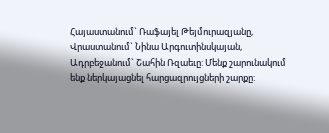Հայաստանում` Ռաֆայել Թեյմուրազյանը, Վրաստանում` Նինա Արգուտինսկայան, Ադրբեջանում` Շահին Ռզաեւը: Մենք շարունակում ենք ներկայացնել հարցազրույցների շարքը: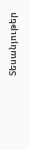Տեսանյութեր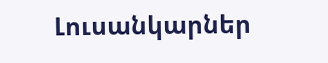Լուսանկարներ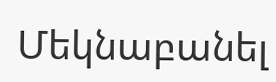Մեկնաբանել